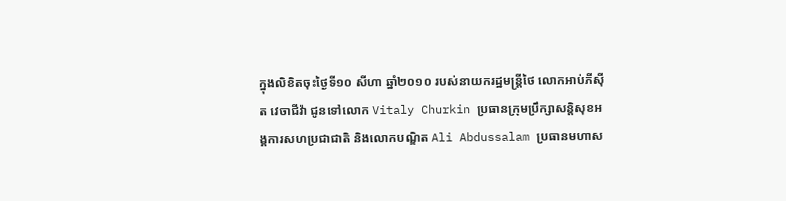ក្នុងលិខិតចុះថ្ងៃទី១០ សីហា ឆ្នាំ២០១០ របស់នាយករដ្ឋមន្ត្រីថៃ លោកអាប់ភីស៊ីត វេចាជីវ៉ា ជូនទៅលោក Vitaly Churkin ប្រធានក្រុមប្រឹក្សាសន្តិសុខអង្គការសហប្រជាជាតិ និងលោកបណ្ឌិត Ali Abdussalam ប្រធានមហាស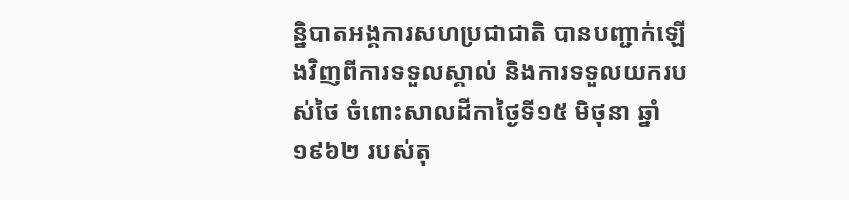ន្និបាតអង្គការសហប្រជាជាតិ បានបញ្ជាក់ឡើងវិញពីការទទួលស្គាល់ និងការទទួលយករបស់ថៃ ចំពោះសាលដីកាថ្ងៃទី១៥ មិថុនា ឆ្នាំ ១៩៦២ របស់តុ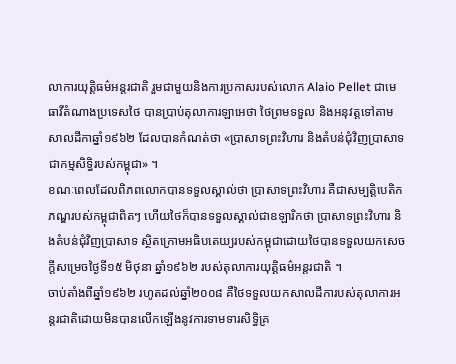លាការយុត្តិធម៌អន្តរជាតិ រួមជាមួយនិងការប្រកាសរបស់លោក Alaio Pellet ជាមេធាវីតំណាងប្រទេសថៃ បានប្រាប់តុលាការឡាអេថា ថៃព្រមទទួល និងអនុវត្តទៅតាមសាលដីកាឆ្នាំ១៩៦២ ដែលបានកំណត់ថា «ប្រាសាទព្រះវិហារ និងតំបន់ជុំវិញប្រាសាទជាកម្មសិទ្ធិរបស់កម្ពុជា» ។
ខណៈពេលដែលពិភពលោកបានទទួលស្គាល់ថា ប្រាសាទព្រះវិហារ គឺជាសម្បត្តិបេតិកភណ្ឌរបស់កម្ពុជាពិតៗ ហើយថៃក៏បានទទួលស្គាល់ជាឧឡារិកថា ប្រាសាទព្រះវិហារ និងតំបន់ជុំវិញប្រាសាទ ស្ថិតក្រោមអធិបតេយ្យរបស់កម្ពុជាដោយថៃបានទទួលយកសេចក្តីសម្រេចថ្ងៃទី១៥ មិថុនា ឆ្នាំ១៩៦២ របស់តុលាការយុត្តិធម៌អន្តរជាតិ ។
ចាប់តាំងពីឆ្នាំ១៩៦២ រហូតដល់ឆ្នាំ២០០៨ គឺថៃទទួលយកសាលដីការបស់តុលាការអន្តរជាតិដោយមិនបានលើកឡើងនូវការទាមទារសិទ្ធិគ្រ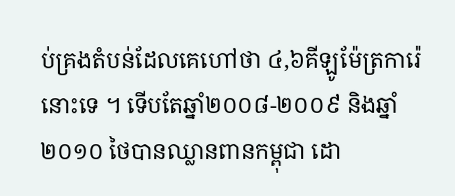ប់គ្រងតំបន់ដែលគេហៅថា ៤,៦គីឡូម៉ែត្រការ៉េនោះទេ ។ ទើបតែឆ្នាំ២០០៨-២០០៩ និងឆ្នាំ២០១០ ថៃបានឈ្លានពានកម្ពុជា ដោ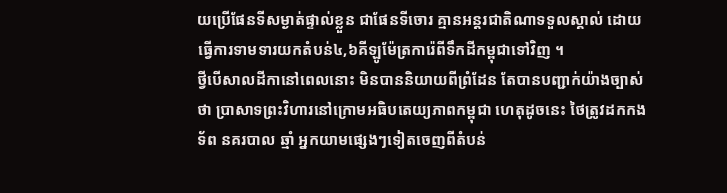យប្រើផែនទីសម្ងាត់ផ្ទាល់ខ្លួន ជាផែនទីចោរ គ្មានអន្តរជាតិណាទទួលស្គាល់ ដោយធ្វើការទាមទារយកតំបន់៤,៦គីឡូម៉ែត្រការ៉េពីទឹកដីកម្ពុជាទៅវិញ ។
ថ្វីបើសាលដីកានៅពេលនោះ មិនបាននិយាយពីព្រំដែន តែបានបញ្ជាក់យ៉ាងច្បាស់ថា ប្រាសាទព្រះវិហារនៅក្រោមអធិបតេយ្យភាពកម្ពុជា ហេតុដូចនេះ ថៃត្រូវដកកងទ័ព នគរបាល ឆ្មាំ អ្នកយាមផ្សេងៗទៀតចេញពីតំបន់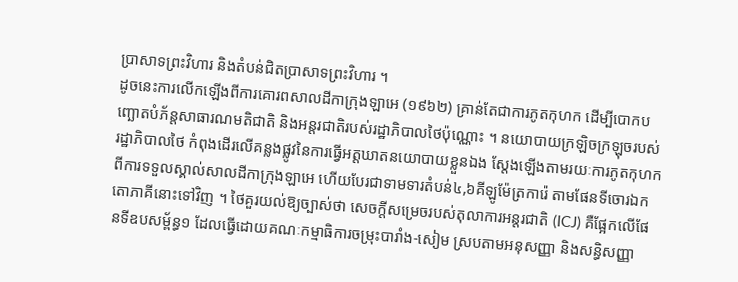ប្រាសាទព្រះវិហារ និងតំបន់ជិតប្រាសាទព្រះវិហារ ។
ដូចនេះការលើកឡើងពីការគោរពសាលដីកាក្រុងឡាអេ (១៩៦២) គ្រាន់តែជាការភូតកុហក ដើម្បីបោកបញ្ឆោតបំភ័ន្តសាធារណមតិជាតិ និងអន្តរជាតិរបស់រដ្ឋាភិបាលថៃប៉ុណ្ណោះ ។ នយោបាយក្រឡិចក្រឡុចរបស់រដ្ឋាភិបាលថៃ កំពុងដើរលើគន្លងផ្លូវនៃការធ្វើអត្តឃាតនយោបាយខ្លួនឯង ស្តែងឡើងតាមរយៈការភូតកុហកពីការទទួលស្គាល់សាលដីកាក្រុងឡាអេ ហើយបែរជាទាមទារតំបន់៤,៦គីឡូម៉ែត្រការ៉េ តាមផែនទីចោរឯកតោភាគីនោះទៅវិញ ។ ថៃគួរយល់ឱ្យច្បាស់ថា សេចក្តីសម្រេចរបស់តុលាការអន្តរជាតិ (ICJ) គឺផ្អែកលើផែនទីឧបសម្ព័ន្ធ១ ដែលធ្វើដោយគណៈកម្មាធិការចម្រុះបារាំង-សៀម ស្របតាមអនុសញ្ញា និងសន្ធិសញ្ញា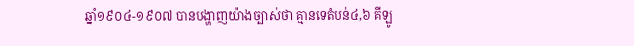ឆ្នាំ១៩០៤-១៩០៧ បានបង្ហាញយ៉ាងច្បាស់ថា គ្មានទេតំបន់៤,៦ គីឡូ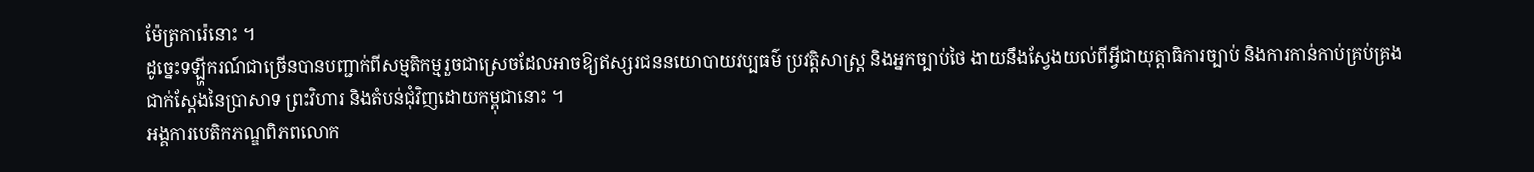ម៉ែត្រការ៉េនោះ ។
ដូច្នេះទឡ្ហីករណ៍ជាច្រើនបានបញ្ជាក់ពីសម្មតិកម្មរួចជាស្រេចដែលអាចឱ្យឥស្សរជននយោបាយវប្បធម៌ ប្រវត្តិសាស្ត្រ និងអ្នកច្បាប់ថៃ ងាយនឹងស្វែងយល់ពីអ្វីជាយុត្តាធិការច្បាប់ និងការកាន់កាប់គ្រប់គ្រងជាក់ស្តែងនៃប្រាសាទ ព្រះវិហារ និងតំបន់ជុំវិញដោយកម្ពុជានោះ ។
អង្គការបេតិកភណ្ឌពិភពលោក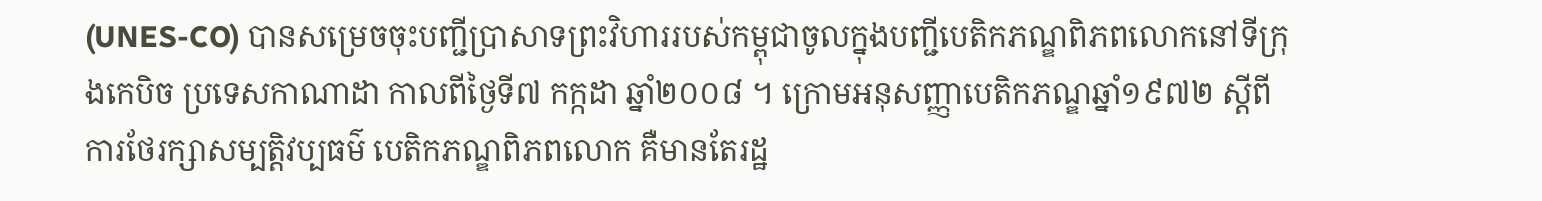(UNES-CO) បានសម្រេចចុះបញ្ជីប្រាសាទព្រះវិហាររបស់កម្ពុជាចូលក្នុងបញ្ជីបេតិកភណ្ឌពិភពលោកនៅទីក្រុងកេបិច ប្រទេសកាណាដា កាលពីថ្ងៃទី៧ កក្កដា ឆ្នាំ២០០៨ ។ ក្រោមអនុសញ្ញាបេតិកភណ្ឌឆ្នាំ១៩៧២ ស្តីពីការថែរក្សាសម្បត្តិវប្បធម៌ បេតិកភណ្ឌពិភពលោក គឺមានតែរដ្ឋ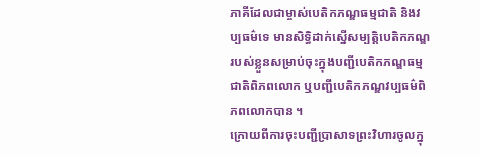ភាគីដែលជាម្ចាស់បេតិកភណ្ឌធម្មជាតិ និងវប្បធម៌ទេ មានសិទ្ធិដាក់ស្នើសម្បត្តិបេតិកភណ្ឌរបស់ខ្លួនសម្រាប់ចុះក្នុងបញ្ជីបេតិកភណ្ឌធម្មជាតិពិភពលោក ឬបញ្ជីបេតិកភណ្ឌវប្បធម៌ពិភពលោកបាន ។
ក្រោយពីការចុះបញ្ជីប្រាសាទព្រះវិហារចូលក្នុ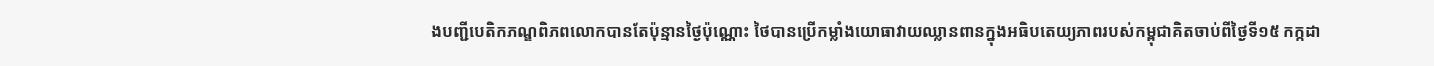ងបញ្ជីបេតិកភណ្ឌពិភពលោកបានតែប៉ុន្មានថ្ងៃប៉ុណ្ណោះ ថៃបានប្រើកម្លាំងយោធាវាយឈ្លានពានក្នុងអធិបតេយ្យភាពរបស់កម្ពុជាគិតចាប់ពីថ្ងៃទី១៥ កក្កដា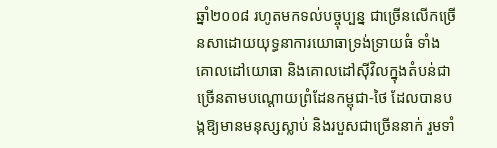ឆ្នាំ២០០៨ រហូតមកទល់បច្ចុប្បន្ន ជាច្រើនលើកច្រើនសាដោយយុទ្ធនាការយោធាទ្រង់ទ្រាយធំ ទាំងគោលដៅយោធា និងគោលដៅស៊ីវិលក្នុងតំបន់ជាច្រើនតាមបណ្តោយព្រំដែនកម្ពុជា-ថៃ ដែលបានបង្កឱ្យមានមនុស្សស្លាប់ និងរបួសជាច្រើននាក់ រួមទាំ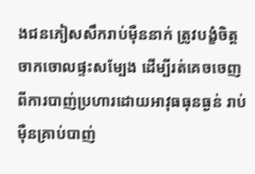ងជនភៀសសឹករាប់ម៉ឺននាក់ ត្រូវបង្ខំចិត្តចាកចោលផ្ទះសម្បែង ដើម្បីរត់គេចចេញពីការបាញ់ប្រហារដោយអាវុធធុនធ្ងន់ រាប់ម៉ឺនគ្រាប់បាញ់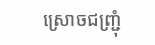ស្រោចជញ្ជ្រុំ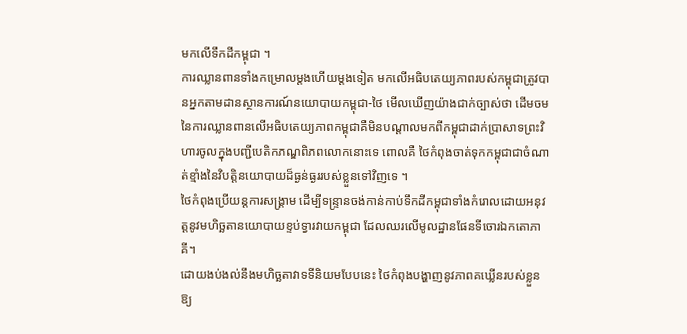មកលើទឹកដីកម្ពុជា ។
ការឈ្លានពានទាំងកម្រោលម្តងហើយម្តងទៀត មកលើអធិបតេយ្យភាពរបស់កម្ពុជាត្រូវបានអ្នកតាមដានស្ថានការណ៍នយោបាយកម្ពុជា-ថៃ មើលឃើញយ៉ាងជាក់ច្បាស់ថា ដើមចមនៃការឈ្លានពានលើអធិបតេយ្យភាពកម្ពុជាគឺមិនបណ្តាលមកពីកម្ពុជាដាក់ប្រាសាទព្រះវិហារចូលក្នុងបញ្ជីបេតិកភណ្ឌពិភពលោកនោះទេ ពោលគឺ ថៃកំពុងចាត់ទុកកម្ពុជាជាចំណាត់ខ្មាំងនៃវិបត្តិនយោបាយដ៏ធ្ងន់ធ្ងររបស់ខ្លួនទៅវិញទេ ។
ថៃកំពុងប្រើយន្តការសង្គ្រាម ដើម្បីទន្ទ្រានចង់កាន់កាប់ទឹកដីកម្ពុជាទាំងកំរោលដោយអនុវត្តនូវមហិច្ឆតានយោបាយខ្ទប់ទ្វារវាយកម្ពុជា ដែលឈរលើមូលដ្ឋានផែនទីចោរឯកតោភាគី។
ដោយងប់ងល់នឹងមហិច្ឆតាវាទទីនិយមបែបនេះ ថៃកំពុងបង្ហាញនូវភាពគឃ្លើនរបស់ខ្លួនឱ្យ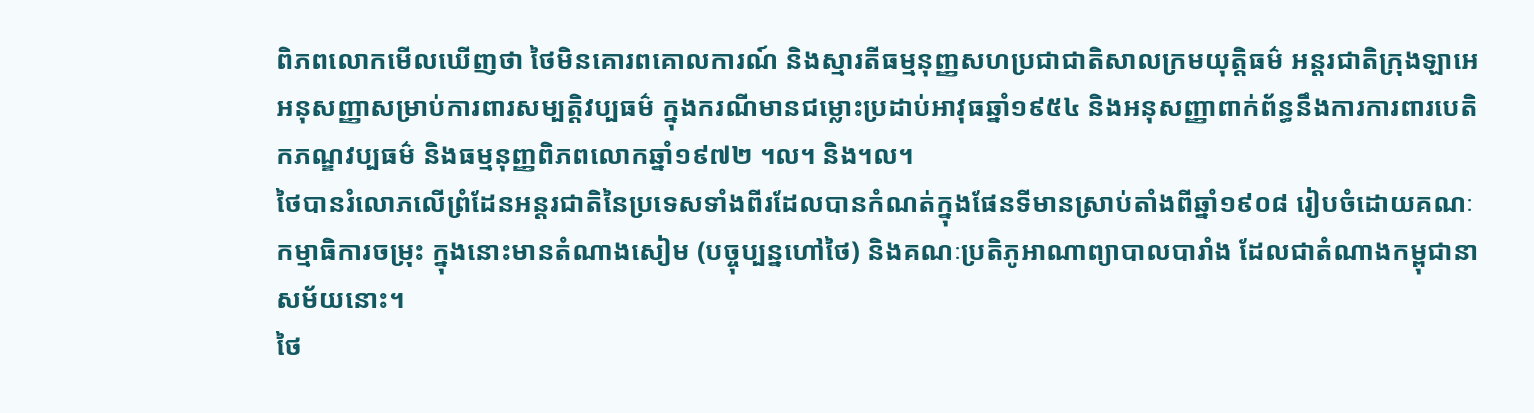ពិភពលោកមើលឃើញថា ថៃមិនគោរពគោលការណ៍ និងស្មារតីធម្មនុញ្ញសហប្រជាជាតិសាលក្រមយុត្តិធម៌ អន្តរជាតិក្រុងឡាអេ អនុសញ្ញាសម្រាប់ការពារសម្បត្តិវប្បធម៌ ក្នុងករណីមានជម្លោះប្រដាប់អាវុធឆ្នាំ១៩៥៤ និងអនុសញ្ញាពាក់ព័ន្ធនឹងការការពារបេតិកភណ្ឌវប្បធម៌ និងធម្មនុញ្ញពិភពលោកឆ្នាំ១៩៧២ ។ល។ និង។ល។
ថៃបានរំលោភលើព្រំដែនអន្តរជាតិនៃប្រទេសទាំងពីរដែលបានកំណត់ក្នុងផែនទីមានស្រាប់តាំងពីឆ្នាំ១៩០៨ រៀបចំដោយគណៈកម្មាធិការចម្រុះ ក្នុងនោះមានតំណាងសៀម (បច្ចុប្បន្នហៅថៃ) និងគណៈប្រតិភូអាណាព្យាបាលបារាំង ដែលជាតំណាងកម្ពុជានាសម័យនោះ។
ថៃ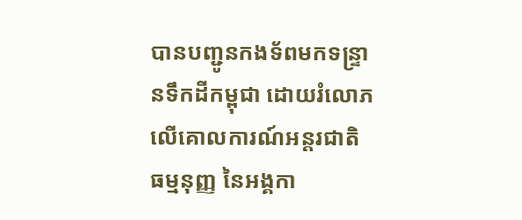បានបញ្ជូនកងទ័ពមកទន្ទ្រានទឹកដីកម្ពុជា ដោយរំលោភលើគោលការណ៍អន្តរជាតិ ធម្មនុញ្ញ នៃអង្គកា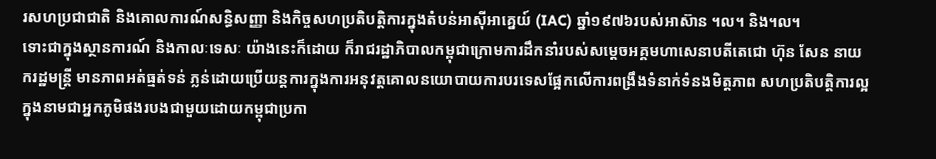រសហប្រជាជាតិ និងគោលការណ៍សន្ធិសញ្ញា និងកិច្ចសហប្រតិបត្តិការក្នុងតំបន់អាស៊ីអាគ្នេយ៍ (IAC) ឆ្នាំ១៩៧៦របស់អាស៊ាន ។ល។ និង។ល។
ទោះជាក្នុងស្ថានការណ៍ និងកាលៈទេសៈ យ៉ាងនេះក៏ដោយ ក៏រាជរដ្ឋាភិបាលកម្ពុជាក្រោមការដឹកនាំរបស់សម្តេចអគ្គមហាសេនាបតីតេជោ ហ៊ុន សែន នាយករដ្ឋមន្ត្រី មានភាពអត់ធ្មត់ទន់ ភ្លន់ដោយប្រើយន្តការក្នុងការអនុវត្តគោលនយោបាយការបរទេសផ្អែកលើការពង្រឹងទំនាក់ទំនងមិត្តភាព សហប្រតិបត្តិការល្អ ក្នុងនាមជាអ្នកភូមិផងរបងជាមួយដោយកម្ពុជាប្រកា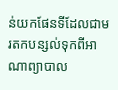ន់យកផែនទីដែលជាមរតកបន្សល់ទុកពីអាណាព្យាបាល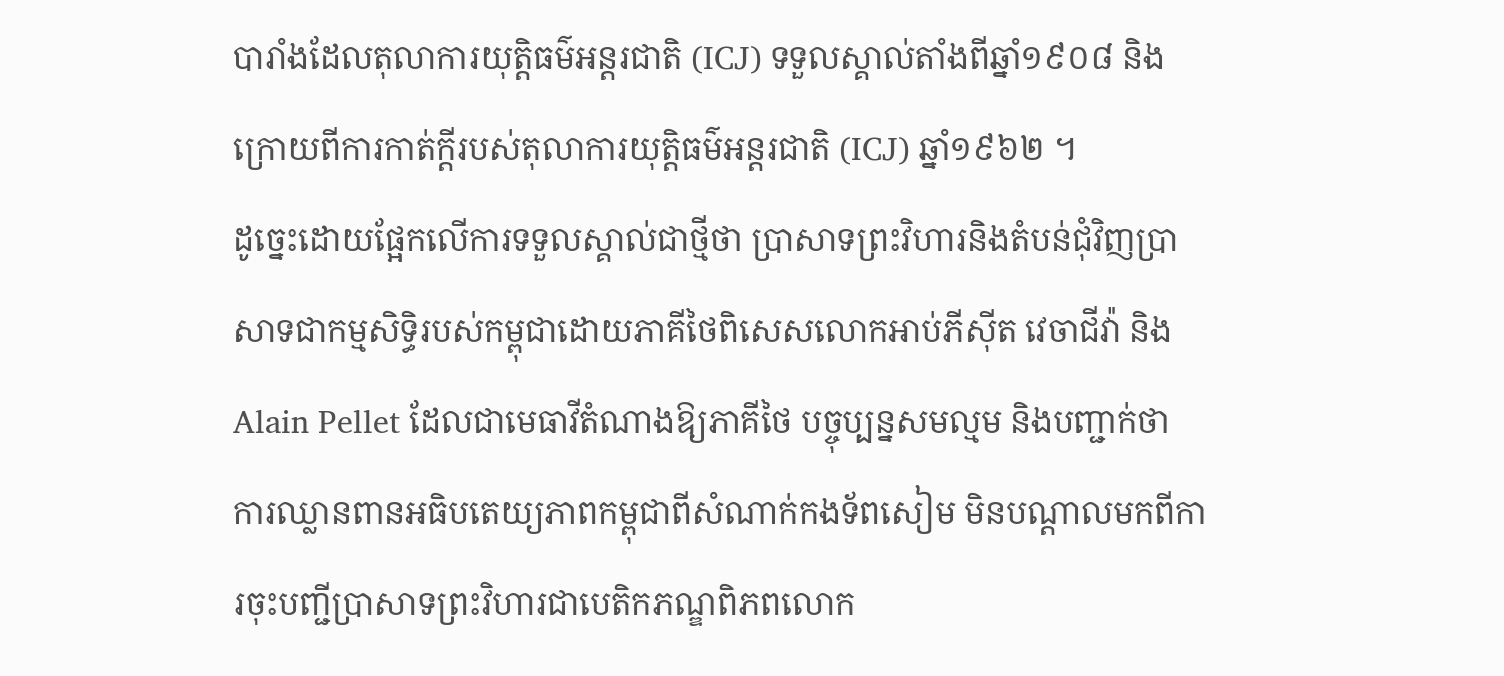បារាំងដែលតុលាការយុតិ្តធម៌អន្តរជាតិ (ICJ) ទទួលស្គាល់តាំងពីឆ្នាំ១៩០៨ និងក្រោយពីការកាត់ក្តីរបស់តុលាការយុត្តិធម៌អន្តរជាតិ (ICJ) ឆ្នាំ១៩៦២ ។
ដូច្នេះដោយផ្អែកលើការទទួលស្គាល់ជាថ្មីថា ប្រាសាទព្រះវិហារនិងតំបន់ជុំវិញប្រាសាទជាកម្មសិទ្ធិរបស់កម្ពុជាដោយភាគីថៃពិសេសលោកអាប់ភីស៊ីត វេចាជីវ៉ា និង Alain Pellet ដែលជាមេធាវីតំណាងឱ្យភាគីថៃ បច្ចុប្បន្នសមល្មម និងបញ្ជាក់ថា ការឈ្លានពានអធិបតេយ្យភាពកម្ពុជាពីសំណាក់កងទ័ពសៀម មិនបណ្តាលមកពីការចុះបញ្ជីប្រាសាទព្រះវិហារជាបេតិកភណ្ឌពិភពលោក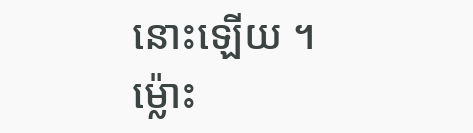នោះឡើយ ។
ម្ល៉ោះ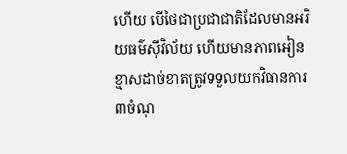ហើយ បើថៃជាប្រជាជាតិដែលមានអរិយធម៌ស៊ីវិល័យ ហើយមានភាពអៀនខ្មាសដាច់ខាតត្រូវទទួលយកវិធានការ៣ចំណុ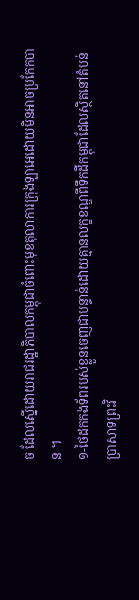ច ដែលស្នើដោយរាជរដ្ឋាភិបាលកម្ពុជាចំពោះមុខតុលាការក្រុងឡាអេដោយមិនអាចប្រកែកបាន ។
១-ថៃដកកងទ័ពរបស់ខ្លួនចេញជាបន្ទាន់ដោយគ្មានលក្ខខណ្ឌពីទឹកដីកម្ពុជាដែលស្ថិតនៅតំបន់ប្រាសាទព្រះវិ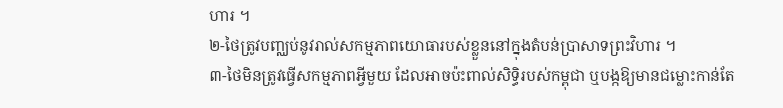ហារ ។
២-ថៃត្រូវបញ្ឈប់នូវរាល់សកម្មភាពយោធារបស់ខ្លួននៅក្នុងតំបន់ប្រាសាទព្រះវិហារ ។
៣-ថៃមិនត្រូវធ្វើសកម្មភាពអ្វីមួយ ដែលអាចប៉ះពាល់សិទ្ធិរបស់កម្ពុជា ឬបង្កឱ្យមានជម្លោះកាន់តែ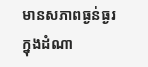មានសភាពធ្ងន់ធ្ងរក្នុងដំណា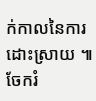ក់កាលនៃការដោះស្រាយ ៕
ចែករំ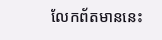លែកព័តមាននេះ